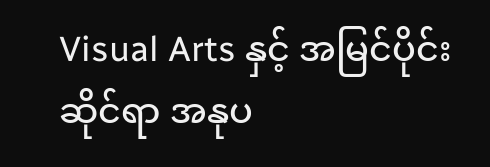Visual Arts နှင့် အမြင်ပိုင်းဆိုင်ရာ အနုပ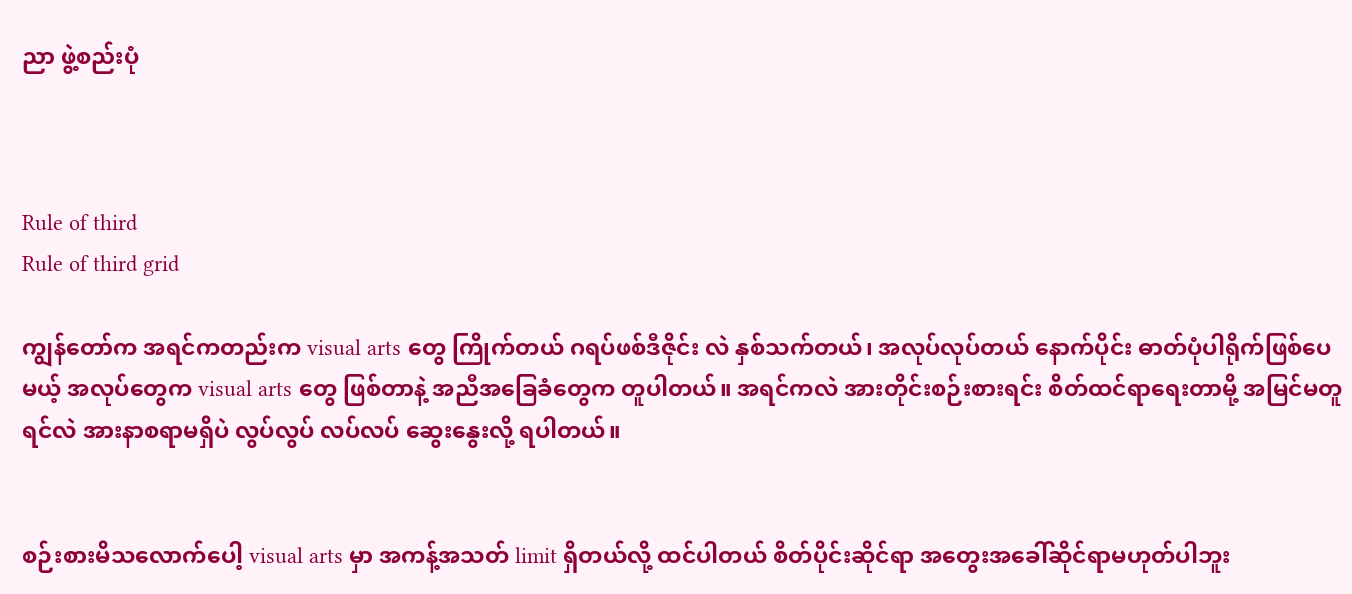ညာ ဖွဲ့စည်းပုံ



Rule of third
Rule of third grid

ကျွန်တော်က အရင်ကတည်းက visual arts တွေ ကြိုက်တယ် ဂရပ်ဖစ်ဒီဇိုင်း လဲ နှစ်သက်တယ်၊ အလုပ်လုပ်တယ် နောက်ပိုင်း ဓာတ်ပုံပါရိုက်ဖြစ်ပေမယ့် အလုပ်တွေက visual arts တွေ ဖြစ်တာနဲ့ အညီအခြေခံတွေက တူပါတယ်။ အရင်ကလဲ အားတိုင်းစဉ်းစားရင်း စိတ်ထင်ရာရေးတာမို့ အမြင်မတူရင်လဲ အားနာစရာမရှိပဲ လွပ်လွပ် လပ်လပ် ဆွေးနွေးလို့ ရပါတယ်။


စဉ်းစားမိသလောက်ပေါ့ visual arts မှာ အကန့်အသတ် limit ရှိတယ်လို့ ထင်ပါတယ် စိတ်ပိုင်းဆိုင်ရာ အတွေးအခေါ်ဆိုင်ရာမဟုတ်ပါဘူး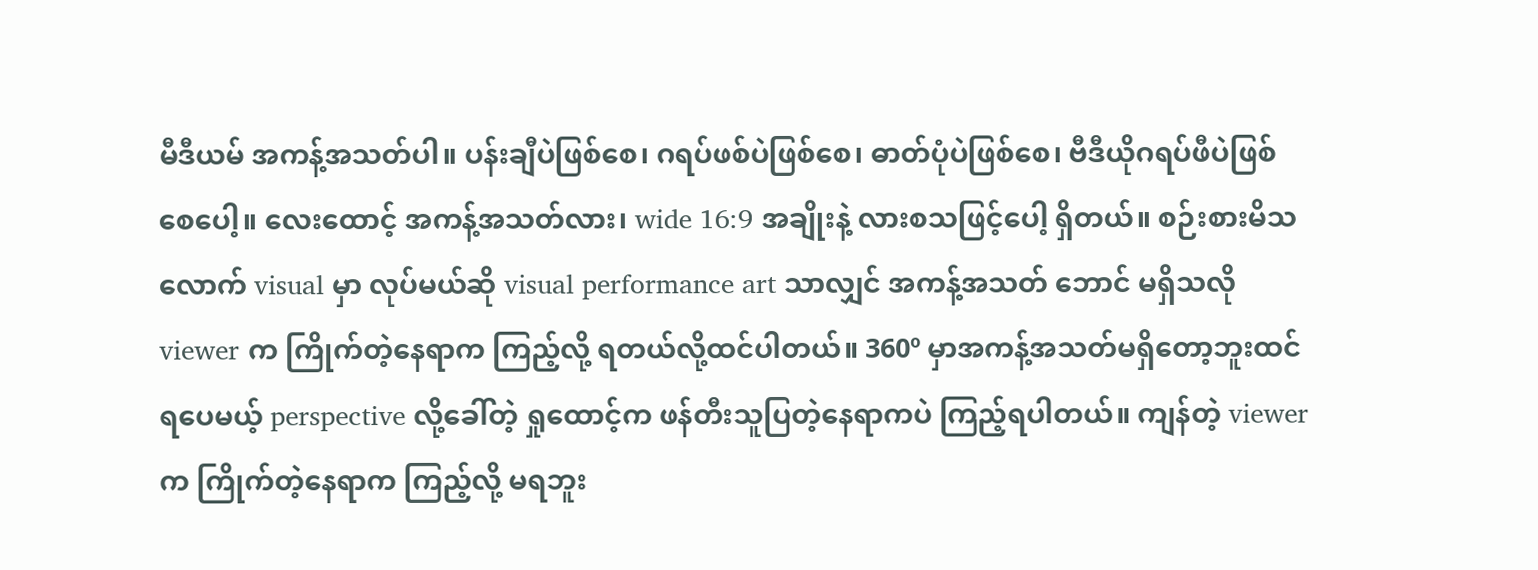မီဒီယမ် အကန့်အသတ်ပါ။ ပန်းချီပဲဖြစ်စေ၊ ဂရပ်ဖစ်ပဲဖြစ်စေ၊ ဓာတ်ပုံပဲဖြစ်စေ၊ ဗီဒီယိုဂရပ်ဖီပဲဖြစ်စေပေါ့။ လေးထောင့် အကန့်အသတ်လား၊ wide 16:9 အချိုးနဲ့ လားစသဖြင့်ပေါ့ ရှိတယ်။ စဉ်းစားမိသလောက် visual မှာ လုပ်မယ်ဆို visual performance art သာလျှင် အကန့်အသတ် ဘောင် မရှိသလို viewer က ကြိုက်တဲ့နေရာက ကြည့်လို့ ရတယ်လို့ထင်ပါတယ်။ 360º မှာအကန့်အသတ်မရှိတော့ဘူးထင်ရပေမယ့် perspective လို့ခေါ်တဲ့ ရှုထောင့်က ဖန်တီးသူပြတဲ့နေရာကပဲ ကြည့်ရပါတယ်။ ကျန်တဲ့ viewer က ကြိုက်တဲ့နေရာက ကြည့်လို့ မရဘူး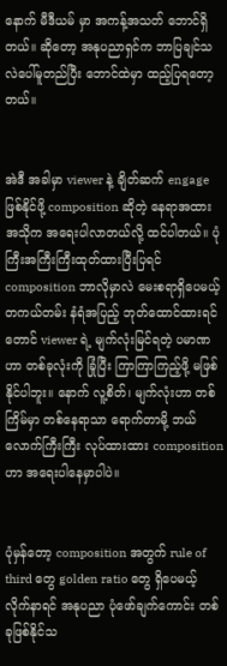နောက် မီဒီယမ် မှာ အကန့်အသတ် ဘောင်ရှိတယ်။ ဆိုတော့ အနုပညာရှင်က ဘာပြချင်သလဲပေါ်မူတည်ပြီး ဘောင်ထဲမှာ ထည့်ပြရတော့တယ်။


အဲဒီ အခါမှာ viewer နဲ့ ချိတ်ဆက် engage ဖြစ်နိုင်ဖို့ composition ဆိုတဲ့ နေရာအထားအသိုက အရေးပါလာတယ်လို့ ထင်ပါတယ်။ ပုံကြီးအကြီးကြီးထုတ်ထားပြီးပြရင် composition ဘာလိုမှာလဲ မေးစရာရှိပေမယ့် တကယ်တမ်း နံရံအပြည့် ဘုတ်ထောင်ထားရင်တောင် viewer ရဲ့ မျက်လုံးမြင်ရတဲ့ ပမာဏဟာ တစ်ခုလုံးကို ခြုံပြီး ကြာကြာကြည့်ဖို့ မဖြစ်နိုင်ပါဘူး။ နောက် လူ့စိတ်၊ မျက်လုံးဟာ တစ်ကြိမ်မှာ တစ်နေရာသာ ရောက်တာမို့ ဘယ်လောက်ကြီးကြီး လုပ်ထားထား composition ဟာ အရေးပါနေမှာပါပဲ။


ပုံမှန်တော့ composition အတွက် rule of third တွေ golden ratio တွေ ရှိပေမယ့် လိုက်နာရင် အနုပညာ ပုံဖော်ချက်ကောင်း တစ်ခုဖြစ်နိုင်သ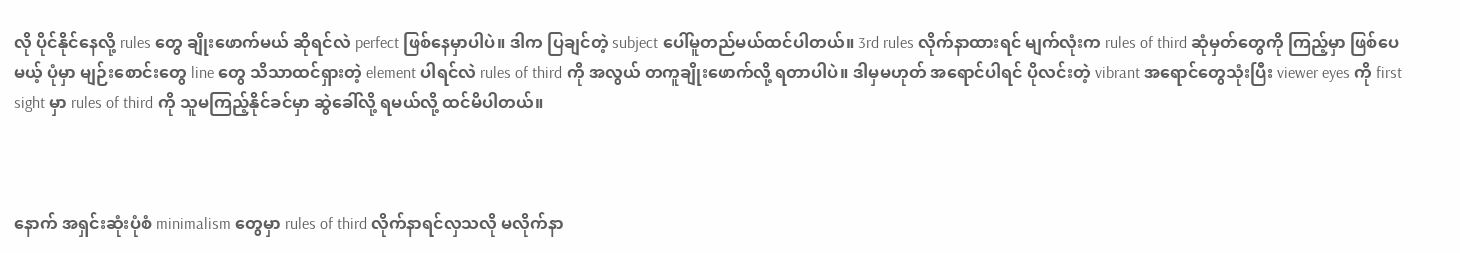လို ပိုင်နိုင်နေလို့ rules တွေ ချိုးဖောက်မယ် ဆိုရင်လဲ perfect ဖြစ်နေမှာပါပဲ။ ဒါက ပြချင်တဲ့ subject ပေါ်မူတည်မယ်ထင်ပါတယ်။ 3rd rules လိုက်နာထားရင် မျက်လုံးက rules of third ဆုံမှတ်တွေကို ကြည့်မှာ ဖြစ်ပေမယ့် ပုံမှာ မျဉ်းစောင်းတွေ line တွေ သိသာထင်ရှားတဲ့ element ပါရင်လဲ rules of third ကို အလွယ် တကူချိုးဖောက်လို့ ရတာပါပဲ။ ဒါမှမဟုတ် အရောင်ပါရင် ပိုလင်းတဲ့ vibrant အရောင်တွေသုံးပြီး viewer eyes ကို first sight မှာ rules of third ကို သူမကြည့်နိုင်ခင်မှာ ဆွဲခေါ်လို့ ရမယ်လို့ ထင်မိပါတယ်။



နောက် အရှင်းဆုံးပုံစံ minimalism တွေမှာ rules of third လိုက်နာရင်လှသလို မလိုက်နာ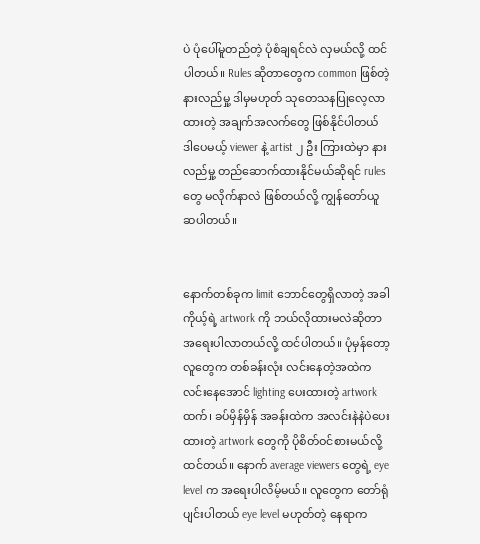ပဲ ပုံပေါ်မူတည်တဲ့ ပုံစံချရင်လဲ လှမယ်လို့ ထင်ပါတယ်။ Rules ဆိုတာတွေက common ဖြစ်တဲ့ နားလည်မှု့ ဒါမှမဟုတ် သုတေသနပြုလေ့လာထားတဲ့ အချက်အလက်တွေ ဖြစ်နိုင်ပါတယ် ဒါပေမယ့် viewer နဲ့ artist ၂ ဦး ကြားထဲမှာ နားလည်မှု့ တည်ဆောက်ထားနိုင်မယ်ဆိုရင် rules တွေ မလိုက်နာလဲ ဖြစ်တယ်လို့ ကျွန်တော်ယူဆပါတယ်။


နောက်တစ်ခုက limit ဘောင်တွေရှိလာတဲ့ အခါ ကိုယ့်ရဲ့ artwork ကို ဘယ်လိုထားမလဲဆိုတာ အရေးပါလာတယ်လို့ ထင်ပါတယ်။ ပုံမှန်တော့ လူတွေက တစ်ခန်းလုံး လင်းနေတဲ့အထဲက လင်းနေအောင် lighting ပေးထားတဲ့ artwork ထက်၊ ခပ်မှိန်မှိန် အခန်းထဲက အလင်းနဲနဲပဲပေးထားတဲ့ artwork တွေကို ပိုစိတ်ဝင်စားမယ်လို့ ထင်တယ်။ နောက် average viewers တွေရဲ့ eye level က အရေးပါလိမ့်မယ်။ လူတွေက တော်ရုံပျင်းပါတယ် eye level မဟုတ်တဲ့ နေရာက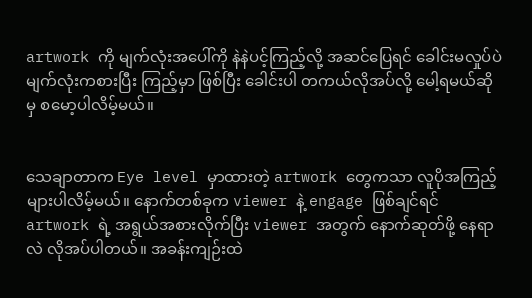artwork ကို မျက်လုံးအပေါ်ကို နဲနဲပင့်ကြည့်လို့ အဆင်ပြေရင် ခေါင်းမလှုပ်ပဲ မျက်လုံးကစားပြီး ကြည့်မှာ ဖြစ်ပြီး ခေါင်းပါ တကယ်လိုအပ်လို့ မေါ့ရမယ်ဆိုမှ စမော့ပါလိမ့်မယ်။


သေချာတာက Eye level မှာထားတဲ့ artwork တွေကသာ လူပိုအကြည့်များပါလိမ့်မယ်။ နောက်တစ်ခုက viewer နဲ့ engage ဖြစ်ချင်ရင် artwork ရဲ့ အရွယ်အစားလိုက်ပြီး viewer အတွက် နောက်ဆုတ်ဖို့ နေရာလဲ လိုအပ်ပါတယ်။ အခန်းကျဉ်းထဲ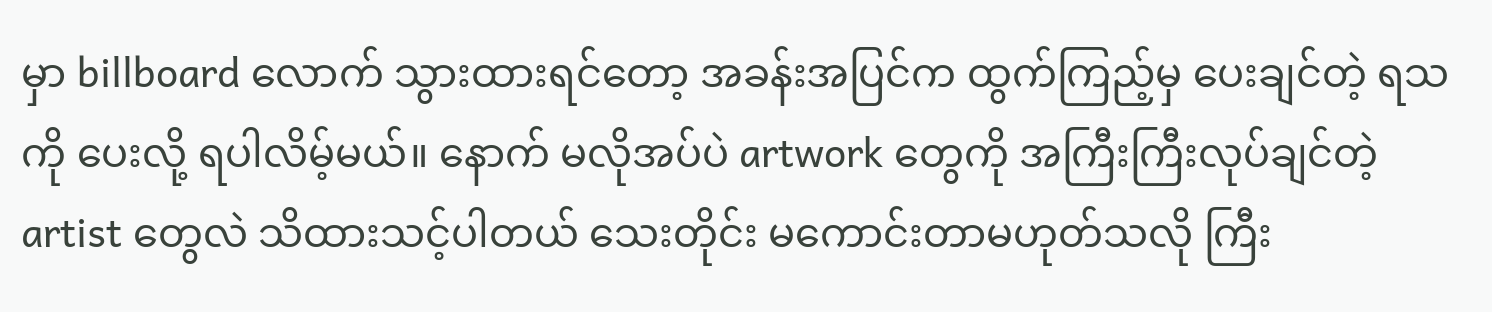မှာ billboard လောက် သွားထားရင်တော့ အခန်းအပြင်က ထွက်ကြည့်မှ ပေးချင်တဲ့ ရသကို ပေးလို့ ရပါလိမ့်မယ်။ နောက် မလိုအပ်ပဲ artwork တွေကို အကြီးကြီးလုပ်ချင်တဲ့ artist တွေလဲ သိထားသင့်ပါတယ် သေးတိုင်း မကောင်းတာမဟုတ်သလို ကြီး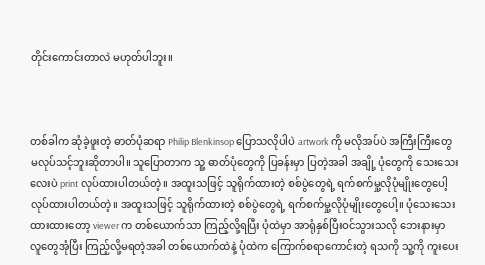တိုင်းကောင်းတာလဲ မဟုတ်ပါဘူး။



တစ်ခါက ဆုံခဲ့ဖူးတဲ့ ဓာတ်ပုံဆရာ Philip Blenkinsop ပြောသလိုပါပဲ artwork ကို မလိုအပ်ပဲ အကြီးကြီးတွေ မလုပ်သင့်ဘူးဆိုတာပါ။ သူပြောတာက သူ့ ဓာတ်ပုံတွေကို ပြခန်းမှာ ပြတဲ့အခါ အချို့ ပုံတွေကို သေးသေးလေးပဲ print လုပ်ထားပါတယ်တဲ့။ အထူးသဖြင့် သူရိုက်ထားတဲ့ စစ်ပွဲတွေရဲ့ ရက်စက်မှု့လိုပုံမျိုးတွေပေါ့ လုပ်ထားပါတယ်တဲ့။ အထူးသဖြင့် သူရိုက်ထားတဲ့ စစ်ပွဲတွေရဲ့ ရက်စက်မှု့လိုပုံမျိုးတွေပေါ့။ ပုံသေးသေးထားထားတော့ viewer က တစ်ယောက်သာ ကြည့်လို့ရပြီး ပုံထဲမှာ အာရုံနှစ်ပြီးဝင်သွားသလို ဘေးနားမှာ လူတွေအုံပြီး ကြည့်လို့မရတဲ့အခါ တစ်ယောက်ထဲနဲ့ ပုံထဲက ကြောက်စရာကောင်းတဲ့ ရသကို သူ့ကို ကူးပေး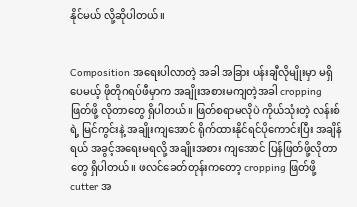နိုင်မယ် လို့ဆိုပါတယ်။


Composition အရေးပါလာတဲ့ အခါ အခြား ပန်းချီလိုမျိုးမှာ မရှိပေမယ့် ဖိုတိုဂရပ်ဖီမှာက အချိုးအစားမကျတဲ့အခါ cropping ဖြတ်ဖို့ လိုတာတွေ ရှိပါတယ်။ ဖြတ်စရာမလိုပဲ ကိုယ်သုံးတဲ့ လန်းစ်ရဲ့ မြင်ကွင်းနဲ့ အချိုးကျအောင် ရိုက်ထားနိုင်ရင်ပိုကောင်းပြီး အချိန်ရယ် အခွင့်အရေးမရလို့ အချိုးအစား ကျအောင် ပြန်ဖြတ်ဖို့လိုတာတွေ ရှိပါတယ်။ ဖလင်ခေတ်တုန်းကတော့ cropping ဖြတ်ဖို့ cutter အ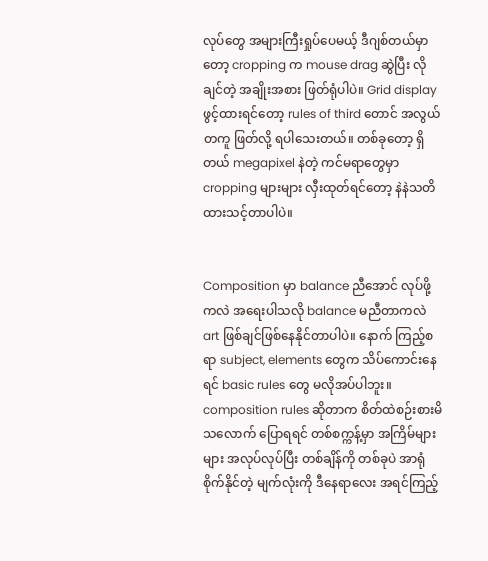လုပ်တွေ အများကြီးရှုပ်ပေမယ့် ဒီဂျစ်တယ်မှာတော့ cropping က mouse drag ဆွဲပြီး လိုချင်တဲ့ အချိုးအစား ဖြတ်ရုံပါပဲ။ Grid display ဖွင့်ထားရင်တော့ rules of third တောင် အလွယ်တကူ ဖြတ်လို့ ရပါသေးတယ်။ တစ်ခုတော့ ရှိတယ် megapixel နဲတဲ့ ကင်မရာတွေမှာ cropping များများ လှီးထုတ်ရင်တော့ နဲနဲသတိထားသင့်တာပါပဲ။


Composition မှာ balance ညီအောင် လုပ်ဖို့ကလဲ အရေးပါသလို balance မညီတာကလဲ art ဖြစ်ချင်ဖြစ်နေနိုင်တာပါပဲ။ နောက် ကြည့်စရာ subject, elements တွေက သိပ်ကောင်းနေရင် basic rules တွေ မလိုအပ်ပါဘူး။ composition rules ဆိုတာက စိတ်ထဲစဉ်းစားမိသလောက် ပြောရရင် တစ်စက္ကန့်မှာ အကြိမ်များများ အလုပ်လုပ်ပြီး တစ်ချိန်ကို တစ်ခုပဲ အာရုံစိုက်နိုင်တဲ့ မျက်လုံးကို ဒီနေရာလေး အရင်ကြည့်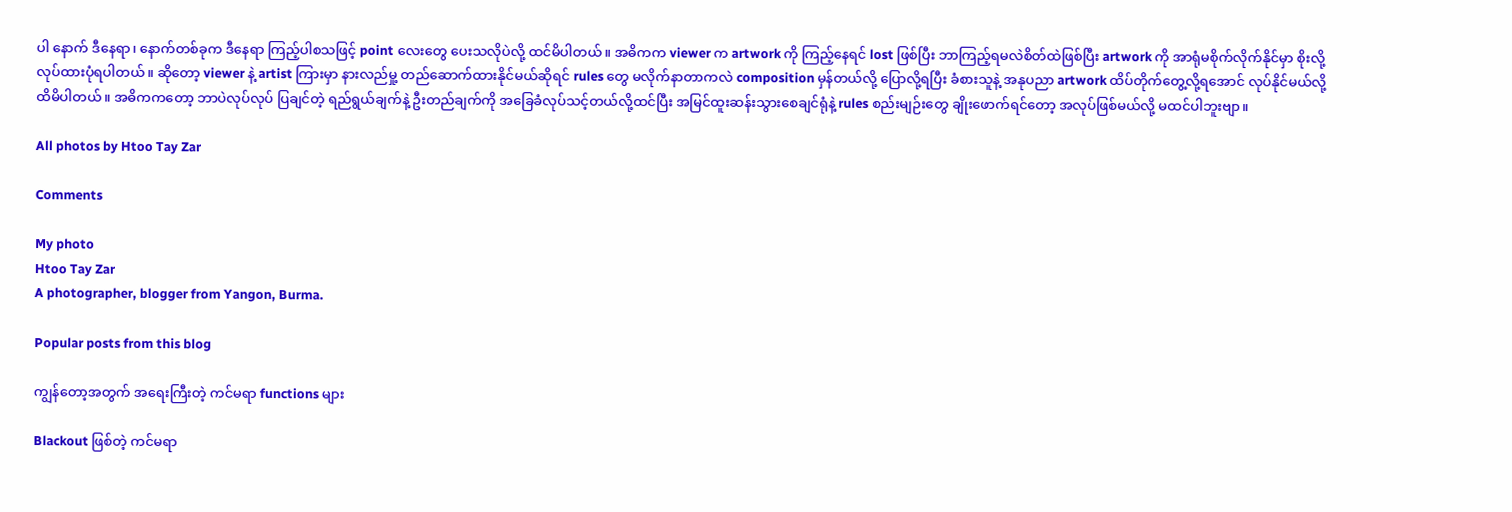ပါ နောက် ဒီနေရာ၊ နောက်တစ်ခုက ဒီနေရာ ကြည့်ပါစသဖြင့် point လေးတွေ ပေးသလိုပဲလို့ ထင်မိပါတယ်။ အဓိကက viewer က artwork ကို ကြည့်နေရင် lost ဖြစ်ပြီး ဘာကြည့်ရမလဲစိတ်ထဲဖြစ်ပြီး artwork ကို အာရုံမစိုက်လိုက်နိုင်မှာ စိုးလို့ လုပ်ထားပုံရပါတယ်။ ဆိုတော့ viewer နဲ့ artist ကြားမှာ နားလည်မှု့ တည်ဆောက်ထားနိုင်မယ်ဆိုရင် rules တွေ မလိုက်နာတာကလဲ composition မှန်တယ်လို့ ပြောလို့ရပြီး ခံစားသူနဲ့ အနုပညာ artwork ထိပ်တိုက်တွေ့လို့ရအောင် လုပ်နိုင်မယ်လို့ ထိမိပါတယ်။ အဓိကကတော့ ဘာပဲလုပ်လုပ် ပြချင်တဲ့ ရည်ရွယ်ချက်နဲ့ ဦးတည်ချက်ကို အခြေခံလုပ်သင့်တယ်လို့ထင်ပြီး အမြင်ထူးဆန်းသွားစေချင်ရုံနဲ့ rules စည်းမျဉ်းတွေ ချိုးဖောက်ရင်တော့ အလုပ်ဖြစ်မယ်လို့ မထင်ပါဘူးဗျာ။

All photos by Htoo Tay Zar

Comments

My photo
Htoo Tay Zar
A photographer, blogger from Yangon, Burma.

Popular posts from this blog

ကျွန်တော့အတွက် အရေးကြီးတဲ့ ကင်မရာ functions များ

Blackout ဖြစ်တဲ့ ကင်မရာ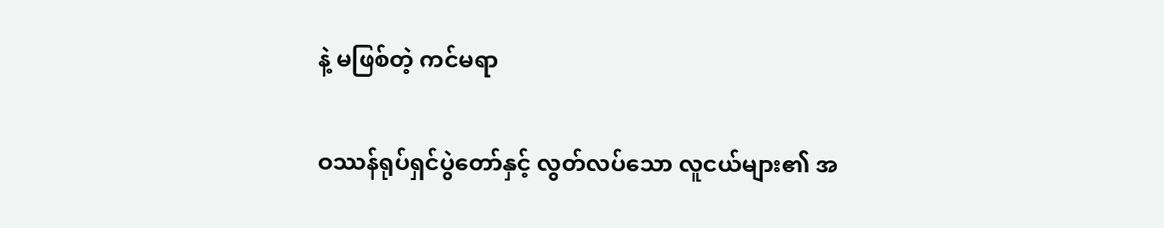နဲ့ မဖြစ်တဲ့ ကင်မရာ

ဝဿန်ရုပ်ရှင်ပွဲတော်နှင့် လွတ်လပ်သော လူငယ်များ၏ အ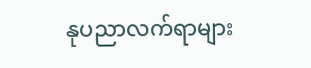နုပညာလက်ရာများ